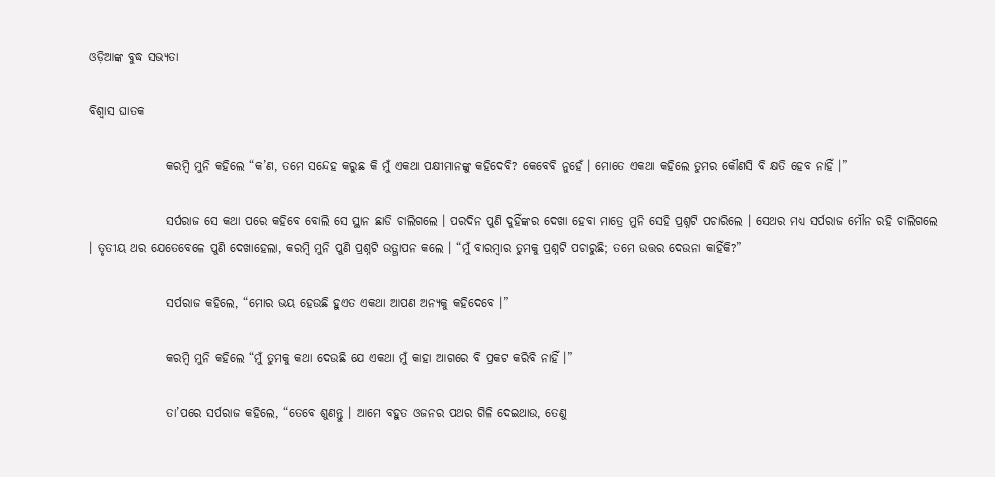ଓଡ଼ିଆଙ୍କ ବୁଦ୍ଧ ସଭ୍ୟତା

ବିଶ୍ୱାସ ଘାତକ

                କରମ୍ବି ମୁନି କହିଲେ “କ’ଣ, ତମେ ସନ୍ଦେହ କରୁଛ କି ମୁଁ ଏକଥା ପକ୍ଷୀମାନଙ୍କୁ କହିଦେବି? କେବେବି ନୁହେଁ । ମୋତେ ଏକଥା କହିଲେ ତୁମର କୌଣସି ବି କ୍ଷତି ହେବ ନାହିଁ ।”

                ସର୍ପରାଜ ସେ କଥା ପରେ କହିବେ ବୋଲି ସେ ସ୍ଥାନ ଛାଡି ଚାଲିଗଲେ । ପରଦିନ ପୁଣି ଦୁହିଁଙ୍କର ଦେଖା ହେବା ମାତ୍ରେ ମୁନି ସେହି ପ୍ରଶ୍ନଟି ପଚାରିଲେ । ସେଥର ମଧ୍ୟ ସର୍ପରାଜ ମୌନ ରହି ଚାଲିଗଲେ । ତୃତୀୟ ଥର ଯେତେବେଳେ ପୁଣି ଦେଖାହେଲା, କରମ୍ବି ମୁନି ପୁଣି ପ୍ରଶ୍ନଟି ଉତ୍ଥାପନ କଲେ । “ମୁଁ ବାରମ୍ବାର ତୁମକୁ ପ୍ରଶ୍ନଟି ପଚାରୁଛି; ତମେ ଉତ୍ତର ଦେଉନା କାହିଁକି?”

                ସର୍ପରାଜ କହିଲେ, “ମୋର ଭୟ ହେଉଛି ହୁଏତ ଏକଥା ଆପଣ ଅନ୍ୟକୁ କହିଦେବେ ।”

                କରମ୍ବି ମୁନି କହିଲେ “ମୁଁ ତୁମକୁ କଥା ଦେଉଛି ଯେ ଏକଥା ମୁଁ କାହା ଆଗରେ ବି ପ୍ରକଟ କରିବି ନାହିଁ ।”

                ତା’ପରେ ସର୍ପରାଜ କହିଲେ, “ତେବେ ଶୁଣନ୍ତୁ । ଆମେ ବହୁତ ଓଜନର ପଥର ଗିଳି ଦେଇଥାଉ, ତେଣୁ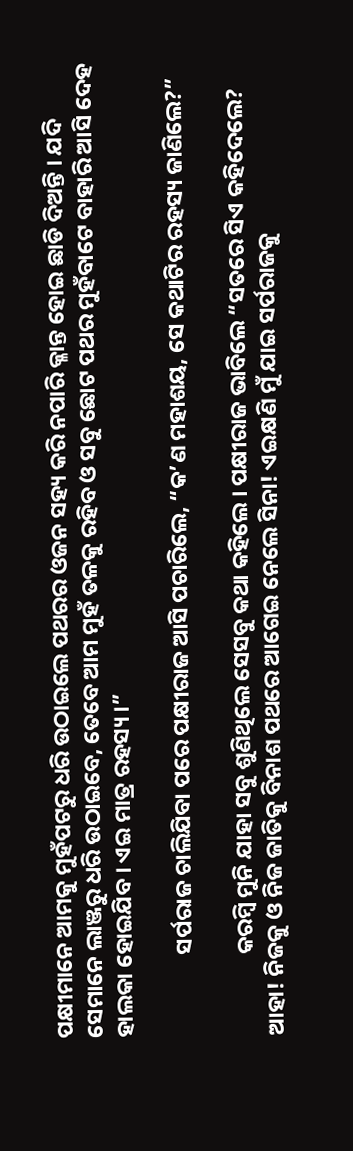ପକ୍ଷୀମାନେ ଆମକୁ ମୁହଁପଟରୁ ଧରି ଉଠାଇଲେ ପଥରର ଓଜନ ସହ୍ୟ କରି ନପାରି କ୍ଳାନ୍ତ ହୋଇ ଛାଡି ଦିଅନ୍ତି । ଯଦି ସେମାନେ ଲାଞ୍ଜରୁ ଧରି ଉଠାଇବେ, ତେବେ ଆମ ମୁହଁ ତଳକୁ ରହିବ ଓ ସବୁ ଛୋଟ ପଥର ମୁହଁବାଟେ ବାହାରି ଆସି ଦେହ ହାଲକା ହୋଇଯିବ । ଏଇ ମାତ୍ର ରହସ୍ୟ ।”

                ସର୍ପରାଜ ଚାଲିଯିବା ପରେ ପକ୍ଷୀରାଜ ଆସି ପଚାରିଲେ, “କ’ଣ ମହାଶୟ, ସେ କଥାଟିର ରହସ୍ୟ ଜାଣିଲେ?”

                କରମ୍ବି ମୁନି ଯାହା ସବୁ ଶୁଣିଥିଲେ ସେସବୁ କଥା କହିଲେ । ପକ୍ଷୀରାଜ ଭାବିଲେ “ସତରେ ସିଏ କହିଦେଲେ? ଆହା! ନିଜକୁ ଓ ନିଜ ଜାତିକୁ ବିନାଶ ପଥରେ ଆଗେଇ ନେଲେ ସିନା! ଏଇକ୍ଷଣି ମୁଁ ଯାଇ ସର୍ପରାଜକୁ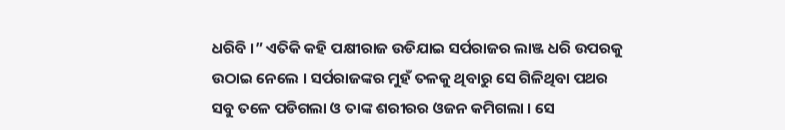ଧରିବି ।” ଏତିକି କହି ପକ୍ଷୀରାଜ ଉଡିଯାଇ ସର୍ପରାଜର ଲାଞ୍ଜ ଧରି ଉପରକୁ ଉଠାଇ ନେଲେ । ସର୍ପରାଜଙ୍କର ମୁହଁ ତଳକୁ ଥିବାରୁ ସେ ଗିଳିଥିବା ପଥର ସବୁ ତଳେ ପଡିଗଲା ଓ ତାଙ୍କ ଶରୀରର ଓଜନ କମିଗଲା । ସେ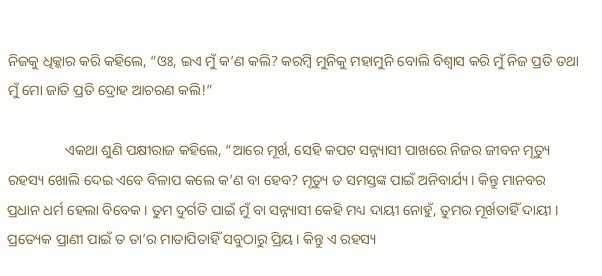ନିଜକୁ ଧିକ୍କାର କରି କହିଲେ, “ଓଃ, ଇଏ ମୁଁ କ’ଣ କଲି? କରମ୍ବି ମୁନିକୁ ମହାମୁନି ବୋଲି ବିଶ୍ୱାସ କରି ମୁଁ ନିଜ ପ୍ରତି ତଥା ମୁଁ ମୋ ଜାତି ପ୍ରତି ଦ୍ରୋହ ଆଚରଣ କଲି!”

                ଏକଥା ଶୁଣି ପକ୍ଷୀରାଜ କହିଲେ, “ଆରେ ମୂର୍ଖ, ସେହି କପଟ ସନ୍ନ୍ୟାସୀ ପାଖରେ ନିଜର ଜୀବନ ମୃତ୍ୟୁ ରହସ୍ୟ ଖୋଲି ଦେଇ ଏବେ ବିଳାପ କଲେ କ’ଣ ବା ହେବ? ମୃତ୍ୟୁ ତ ସମସ୍ତଙ୍କ ପାଇଁ ଅନିବାର୍ଯ୍ୟ । କିନ୍ତୁ ମାନବର ପ୍ରଧାନ ଧର୍ମ ହେଲା ବିବେକ । ତୁମ ଦୁର୍ଗତି ପାଇଁ ମୁଁ ବା ସନ୍ନ୍ୟାସୀ କେହି ମଧ୍ୟ ଦାୟୀ ନୋହୁଁ, ତୁମର ମୂର୍ଖତାହିଁ ଦାୟୀ । ପ୍ରତ୍ୟେକ ପ୍ରାଣୀ ପାଇଁ ତ ତା’ର ମାତାପିତାହିଁ ସବୁଠାରୁ ପ୍ରିୟ । କିନ୍ତୁ ଏ ରହସ୍ୟ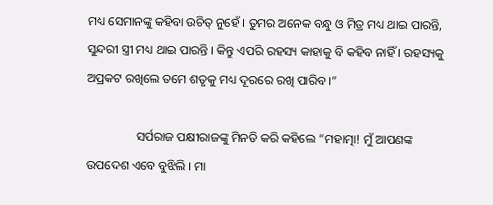ମଧ୍ୟ ସେମାନଙ୍କୁ କହିବା ଉଚିତ୍ ନୁହେଁ । ତୁମର ଅନେକ ବନ୍ଧୁ ଓ ମିତ୍ର ମଧ୍ୟ ଥାଇ ପାରନ୍ତି, ସୁନ୍ଦରୀ ସ୍ତ୍ରୀ ମଧ୍ୟ ଥାଇ ପାରନ୍ତି । କିନ୍ତୁ ଏପରି ରହସ୍ୟ କାହାକୁ ବି କହିବ ନାହିଁ । ରହସ୍ୟକୁ ଅପ୍ରକଟ ରଖିଲେ ତମେ ଶତୃକୁ ମଧ୍ୟ ଦୂରରେ ରଖି ପାରିବ ।”

                ସର୍ପରାଜ ପକ୍ଷୀରାଜଙ୍କୁ ମିନତି କରି କହିଲେ “ମହାତ୍ମା! ମୁଁ ଆପଣଙ୍କ ଉପଦେଶ ଏବେ ବୁଝିଲି । ମା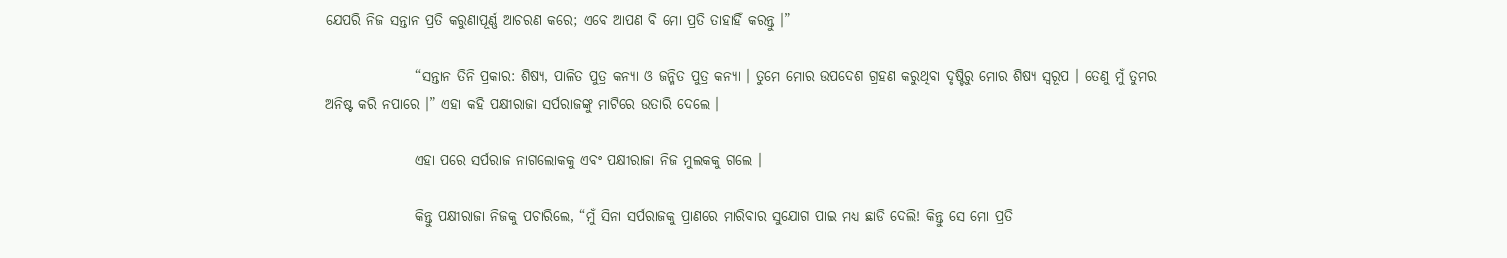ଯେପରି ନିଜ ସନ୍ତାନ ପ୍ରତି କରୁଣାପୂର୍ଣ୍ଣ ଆଚରଣ କରେ; ଏବେ ଆପଣ ବି ମୋ ପ୍ରତି ତାହାହିଁ କରନ୍ତୁ ।”

                “ସନ୍ତାନ ତିନି ପ୍ରକାର: ଶିଷ୍ୟ, ପାଳିତ ପୁତ୍ର କନ୍ୟା ଓ ଜନ୍ମିତ ପୁତ୍ର କନ୍ୟା । ତୁମେ ମୋର ଉପଦେଶ ଗ୍ରହଣ କରୁଥିବା ଦୃଷ୍ଟିରୁ ମୋର ଶିଷ୍ୟ ସ୍ୱରୂପ । ତେଣୁ ମୁଁ ତୁମର ଅନିଷ୍ଟ କରି ନପାରେ ।” ଏହା କହି ପକ୍ଷୀରାଜା ସର୍ପରାଜଙ୍କୁ ମାଟିରେ ଉତାରି ଦେଲେ ।

                ଏହା ପରେ ସର୍ପରାଜ ନାଗଲୋକକୁ ଏବଂ ପକ୍ଷୀରାଜା ନିଜ ମୁଲକକୁ ଗଲେ ।

                କିନ୍ତୁ ପକ୍ଷୀରାଜା ନିଜକୁ ପଚାରିଲେ, “ମୁଁ ସିନା ସର୍ପରାଜକୁ ପ୍ରାଣରେ ମାରିବାର ସୁଯୋଗ ପାଇ ମଧ୍ୟ ଛାଡି ଦେଲି! କିନ୍ତୁ ସେ ମୋ ପ୍ରତି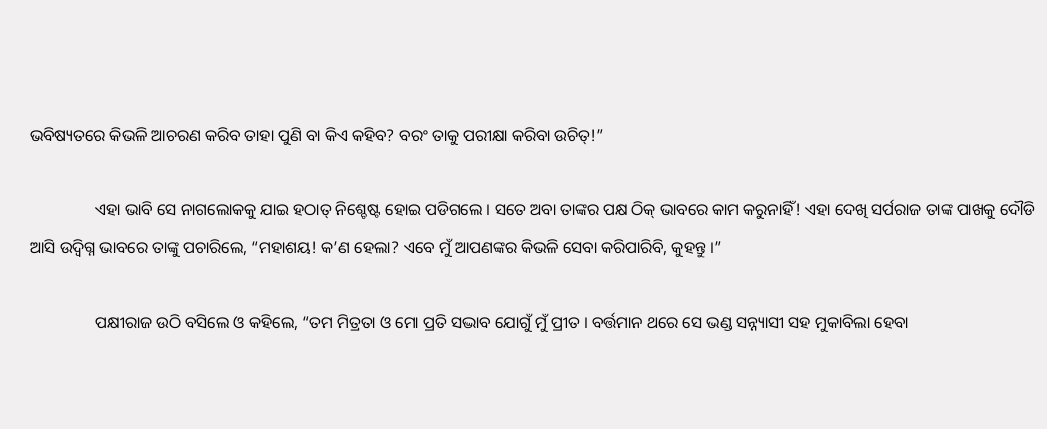ଭବିଷ୍ୟତରେ କିଭଳି ଆଚରଣ କରିବ ତାହା ପୁଣି ବା କିଏ କହିବ? ବରଂ ତାକୁ ପରୀକ୍ଷା କରିବା ଉଚିତ୍!”

                ଏହା ଭାବି ସେ ନାଗଲୋକକୁ ଯାଇ ହଠାତ୍ ନିଶ୍ଚେଷ୍ଟ ହୋଇ ପଡିଗଲେ । ସତେ ଅବା ତାଙ୍କର ପକ୍ଷ ଠିକ୍ ଭାବରେ କାମ କରୁନାହିଁ! ଏହା ଦେଖି ସର୍ପରାଜ ତାଙ୍କ ପାଖକୁ ଦୌଡି ଆସି ଉଦ୍ବିଗ୍ନ ଭାବରେ ତାଙ୍କୁ ପଚାରିଲେ, “ମହାଶୟ! କ’ଣ ହେଲା? ଏବେ ମୁଁ ଆପଣଙ୍କର କିଭଳି ସେବା କରିପାରିବି, କୁହନ୍ତୁ ।”

                ପକ୍ଷୀରାଜ ଉଠି ବସିଲେ ଓ କହିଲେ, “ତମ ମିତ୍ରତା ଓ ମୋ ପ୍ରତି ସଦ୍ଭାବ ଯୋଗୁଁ ମୁଁ ପ୍ରୀତ । ବର୍ତ୍ତମାନ ଥରେ ସେ ଭଣ୍ଡ ସନ୍ନ୍ୟାସୀ ସହ ମୁକାବିଲା ହେବା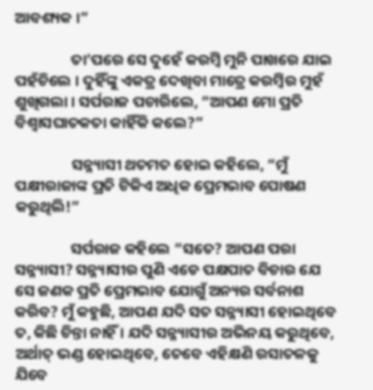ଆବଶ୍ୟକ ।”

                ତା’ପରେ ସେ ଦୁହେଁ କରମ୍ବି ମୁନି ପାଖରେ ଯାଇ ପହଁଚିଲେ । ଦୁହିଁଙ୍କୁ ଏକତ୍ର ଦେଖିବା ମାତ୍ରେ କରମ୍ବିର ମୁହଁ ଶୁଖିଗଲା । ସର୍ପରାଜ ପଚାରିଲେ, “ଆପଣ ମୋ ପ୍ରତି ବିଶ୍ୱାସଘାତକତା କାହିଁକି କଲେ?”

                ସନ୍ନ୍ୟାସୀ ଥତମତ ହୋଇ କହିଲେ, “ମୁଁ ପକ୍ଷୀରାଜାଙ୍କ ପ୍ରତି ଟିକିଏ ଅଧିକ ପ୍ରେମଭାବ ପୋଷଣ କରୁଥିଲି!”

                ସର୍ପରାଜ କହିଲେ “ସତେ? ଆପଣ ପରା ସନ୍ନ୍ୟାସୀ? ସନ୍ନ୍ୟାସୀର ପୁଣି ଏଡେ ପକ୍ଷପାତ ବିଚାର ଯେ ସେ ଜଣକ ପ୍ରତି ପ୍ରେମଭାବ ଯୋଗୁଁ ଅନ୍ୟର ସର୍ବନାଶ କରିବ? ମୁଁ କହୁଛି, ଆପଣ ଯଦି ସତ ସନ୍ନ୍ୟାସୀ ହୋଇଥିବେ ତ, କିଛି ଚିନ୍ତା ନାହିଁ । ଯଦି ସନ୍ନ୍ୟାସୀର ଅଭିନୟ କରୁଥିବେ, ଅର୍ଥାତ୍ ଭଣ୍ଡ ହୋଇଥିବେ, ତେବେ ଏହିକ୍ଷଣି ରସାତଳକୁ ଯିବେ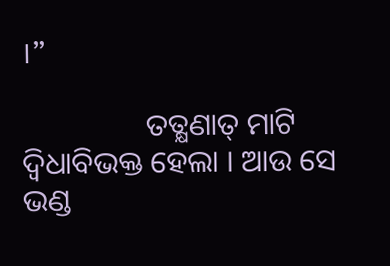।”

                ତତ୍କ୍ଷଣାତ୍ ମାଟି ଦ୍ୱିଧାବିଭକ୍ତ ହେଲା । ଆଉ ସେ ଭଣ୍ଡ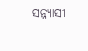ସନ୍ନ୍ୟାସୀ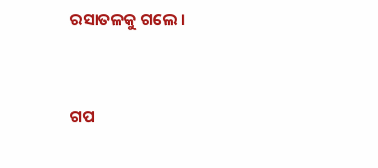ରସାତଳକୁ ଗଲେ ।


ଗପ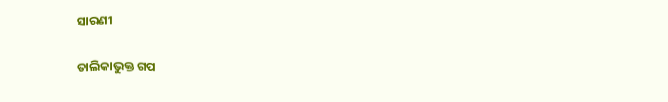ସାରଣୀ

ତାଲିକାଭୁକ୍ତ ଗପ